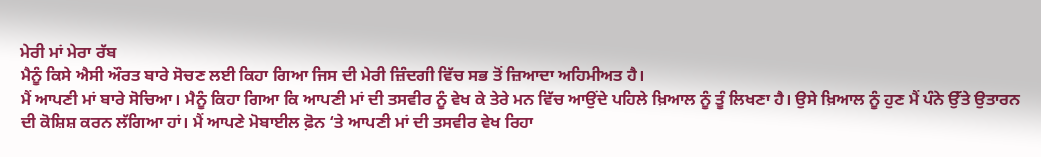ਮੇਰੀ ਮਾਂ ਮੇਰਾ ਰੱਬ
ਮੈਨੂੰ ਕਿਸੇ ਐਸੀ ਔਰਤ ਬਾਰੇ ਸੋਚਣ ਲਈ ਕਿਹਾ ਗਿਆ ਜਿਸ ਦੀ ਮੇਰੀ ਜ਼ਿੰਦਗੀ ਵਿੱਚ ਸਭ ਤੋਂ ਜ਼ਿਆਦਾ ਅਹਿਮੀਅਤ ਹੈ।
ਮੈਂ ਆਪਣੀ ਮਾਂ ਬਾਰੇ ਸੋਚਿਆ। ਮੈਨੂੰ ਕਿਹਾ ਗਿਆ ਕਿ ਆਪਣੀ ਮਾਂ ਦੀ ਤਸਵੀਰ ਨੂੰ ਵੇਖ ਕੇ ਤੇਰੇ ਮਨ ਵਿੱਚ ਆਉਂਦੇ ਪਹਿਲੇ ਖ਼ਿਆਲ ਨੂੰ ਤੂੰ ਲਿਖਣਾ ਹੈ। ਉਸੇ ਖ਼ਿਆਲ ਨੂੰ ਹੁਣ ਮੈਂ ਪੰਨੇ ਉੱਤੇ ਉਤਾਰਨ ਦੀ ਕੋਸ਼ਿਸ਼ ਕਰਨ ਲੱਗਿਆ ਹਾਂ। ਮੈਂ ਆਪਣੇ ਮੋਬਾਈਲ ਫ਼ੋਨ ‘ਤੇ ਆਪਣੀ ਮਾਂ ਦੀ ਤਸਵੀਰ ਵੇਖ ਰਿਹਾ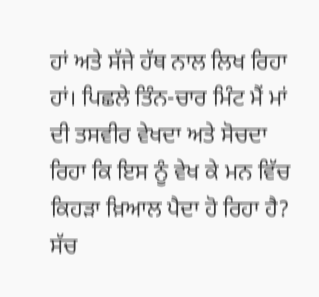ਹਾਂ ਅਤੇ ਸੱਜੇ ਹੱਥ ਨਾਲ ਲਿਖ ਰਿਹਾ ਹਾਂ। ਪਿਛਲੇ ਤਿੰਨ-ਚਾਰ ਮਿੰਟ ਮੈਂ ਮਾਂ ਦੀ ਤਸਵੀਰ ਵੇਖਦਾ ਅਤੇ ਸੋਚਦਾ ਰਿਹਾ ਕਿ ਇਸ ਨੂੰ ਵੇਖ ਕੇ ਮਨ ਵਿੱਚ ਕਿਹੜਾ ਖ਼ਿਆਲ ਪੈਦਾ ਹੋ ਰਿਹਾ ਹੈ? ਸੱਚ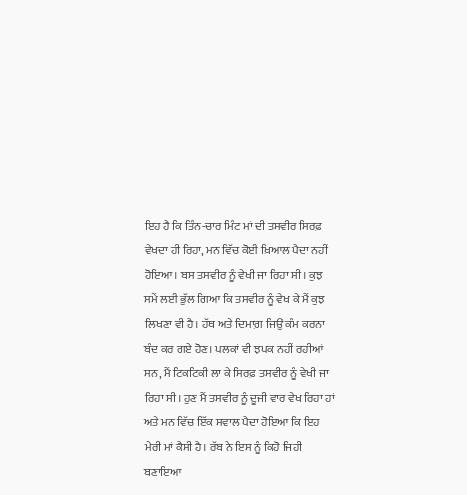ਇਹ ਹੈ ਕਿ ਤਿੰਨ-ਚਾਰ ਮਿੰਟ ਮਾਂ ਦੀ ਤਸਵੀਰ ਸਿਰਫ਼ ਵੇਖਦਾ ਹੀ ਰਿਹਾ, ਮਨ ਵਿੱਚ ਕੋਈ ਖ਼ਿਆਲ ਪੈਦਾ ਨਹੀਂ ਹੋਇਆ। ਬਸ ਤਸਵੀਰ ਨੂੰ ਵੇਖੀ ਜਾ ਰਿਹਾ ਸੀ। ਕੁਝ ਸਮੇਂ ਲਈ ਭੁੱਲ ਗਿਆ ਕਿ ਤਸਵੀਰ ਨੂੰ ਵੇਖ ਕੇ ਮੈਂ ਕੁਝ ਲਿਖਣਾ ਵੀ ਹੈ। ਹੱਥ ਅਤੇ ਦਿਮਾਗ਼ ਜਿਉਂ ਕੰਮ ਕਰਨਾ ਬੰਦ ਕਰ ਗਏ ਹੋਣ। ਪਲਕਾਂ ਵੀ ਝਪਕ ਨਹੀਂ ਰਹੀਆਂ ਸਨ, ਮੈਂ ਟਿਕਟਿਕੀ ਲਾ ਕੇ ਸਿਰਫ਼ ਤਸਵੀਰ ਨੂੰ ਵੇਖੀ ਜਾ ਰਿਹਾ ਸੀ। ਹੁਣ ਮੈਂ ਤਸਵੀਰ ਨੂੰ ਦੂਜੀ ਵਾਰ ਵੇਖ ਰਿਹਾ ਹਾਂ ਅਤੇ ਮਨ ਵਿੱਚ ਇੱਕ ਸਵਾਲ ਪੈਦਾ ਹੋਇਆ ਕਿ ਇਹ ਮੇਰੀ ਮਾਂ ਕੈਸੀ ਹੈ। ਰੱਬ ਨੇ ਇਸ ਨੂੰ ਕਿਹੋ ਜਿਹੀ ਬਣਾਇਆ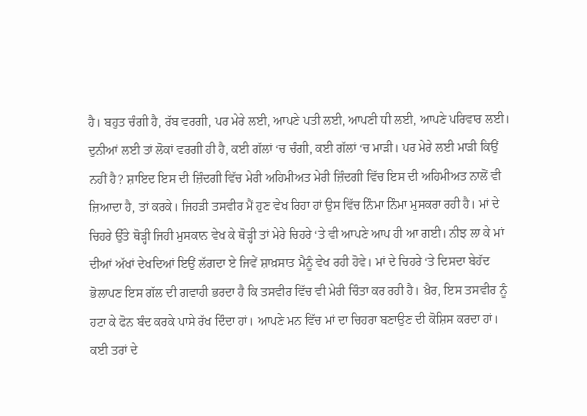ਹੈ। ਬਹੁਤ ਚੰਗੀ ਹੈ, ਰੱਬ ਵਰਗੀ, ਪਰ ਮੇਰੇ ਲਈ, ਆਪਣੇ ਪਤੀ ਲਈ, ਆਪਣੀ ਧੀ ਲਈ, ਆਪਣੇ ਪਰਿਵਾਰ ਲਈ। ਦੁਨੀਆਂ ਲਈ ਤਾਂ ਲੋਕਾਂ ਵਰਗੀ ਹੀ ਹੈ, ਕਈ ਗੱਲਾਂ ‘ਚ ਚੰਗੀ, ਕਈ ਗੱਲਾਂ ‘ਚ ਮਾੜੀ। ਪਰ ਮੇਰੇ ਲਈ ਮਾੜੀ ਕਿਉਂ ਨਹੀਂ ਹੈ? ਸ਼ਾਇਦ ਇਸ ਦੀ ਜ਼ਿੰਦਗੀ ਵਿੱਚ ਮੇਰੀ ਅਹਿਮੀਅਤ ਮੇਰੀ ਜ਼ਿੰਦਗੀ ਵਿੱਚ ਇਸ ਦੀ ਅਹਿਮੀਅਤ ਨਾਲੋਂ ਵੀ ਜ਼ਿਆਦਾ ਹੈ, ਤਾਂ ਕਰਕੇ। ਜਿਹੜੀ ਤਸਵੀਰ ਮੈਂ ਹੁਣ ਵੇਖ ਰਿਹਾ ਹਾਂ ਉਸ ਵਿੱਚ ਨਿੰਮਾ ਨਿੰਮਾ ਮੁਸਕਰਾ ਰਹੀ ਹੈ। ਮਾਂ ਦੇ ਚਿਹਰੇ ਉੱਤੇ ਥੋੜ੍ਹੀ ਜਿਹੀ ਮੁਸਕਾਨ ਵੇਖ ਕੇ ਥੋੜ੍ਹੀ ਤਾਂ ਮੇਰੇ ਚਿਹਰੇ ‘ਤੇ ਵੀ ਆਪਣੇ ਆਪ ਹੀ ਆ ਗਈ। ਨੀਝ ਲਾ ਕੇ ਮਾਂ ਦੀਆਂ ਅੱਖਾਂ ਦੇਖਦਿਆਂ ਇਉਂ ਲੱਗਦਾ ਏ ਜਿਵੇਂ ਸ਼ਾਖ਼ਸਾਤ ਮੈਨੂੰ ਵੇਖ ਰਹੀ ਹੋਵੇ। ਮਾਂ ਦੇ ਚਿਹਰੇ ‘ਤੇ ਦਿਸਦਾ ਬੇਹੱਦ ਭੋਲਾਪਣ ਇਸ ਗੱਲ ਦੀ ਗਵਾਹੀ ਭਰਦਾ ਹੈ ਕਿ ਤਸਵੀਰ ਵਿੱਚ ਵੀ ਮੇਰੀ ਚਿੰਤਾ ਕਰ ਰਹੀ ਹੈ। ਖ਼ੈਰ, ਇਸ ਤਸਵੀਰ ਨੂੰ ਹਟਾ ਕੇ ਫੋਨ ਬੰਦ ਕਰਕੇ ਪਾਸੇ ਰੱਖ ਦਿੰਦਾ ਹਾਂ। ਆਪਣੇ ਮਨ ਵਿੱਚ ਮਾਂ ਦਾ ਚਿਹਰਾ ਬਣਾਉਣ ਦੀ ਕੋਸ਼ਿਸ ਕਰਦਾ ਹਾਂ। ਕਈ ਤਰਾਂ ਦੇ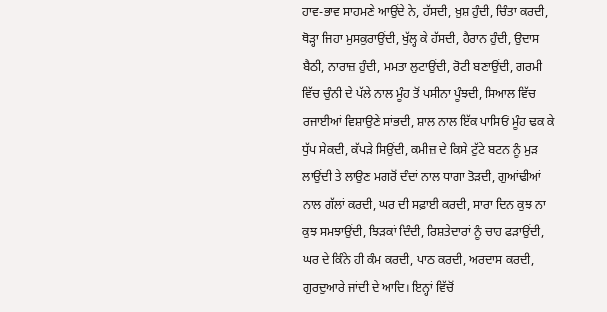ਹਾਵ-ਭਾਵ ਸਾਹਮਣੇ ਆਉਂਦੇ ਨੇ, ਹੱਸਦੀ, ਖ਼ੁਸ਼ ਹੁੰਦੀ, ਚਿੰਤਾ ਕਰਦੀ, ਥੋੜ੍ਹਾ ਜਿਹਾ ਮੁਸਕੁਰਾਉਂਦੀ, ਖੁੱਲ੍ਹ ਕੇ ਹੱਸਦੀ, ਹੈਰਾਨ ਹੁੰਦੀ, ਉਦਾਸ ਬੈਠੀ, ਨਾਰਾਜ਼ ਹੁੰਦੀ, ਮਮਤਾ ਲੁਟਾਉਂਦੀ, ਰੋਟੀ ਬਣਾਉਂਦੀ, ਗਰਮੀ ਵਿੱਚ ਚੁੰਨੀ ਦੇ ਪੱਲੇ ਨਾਲ ਮੂੰਹ ਤੋਂ ਪਸੀਨਾ ਪੂੰਝਦੀ, ਸਿਆਲ ਵਿੱਚ ਰਜਾਈਆਂ ਵਿਸ਼ਾਉਣੇ ਸਾਂਭਦੀ, ਸ਼ਾਲ ਨਾਲ ਇੱਕ ਪਾਸਿਓਂ ਮੂੰਹ ਢਕ ਕੇ ਧੁੱਪ ਸੇਕਦੀ, ਕੱਪੜੇ ਸਿਉਂਦੀ, ਕਮੀਜ਼ ਦੇ ਕਿਸੇ ਟੁੱਟੇ ਬਟਨ ਨੂੰ ਮੁੜ ਲਾਉਂਦੀ ਤੇ ਲਾਉਣ ਮਗਰੋਂ ਦੰਦਾਂ ਨਾਲ ਧਾਗਾ ਤੋੜਦੀ, ਗੁਆਂਢੀਆਂ ਨਾਲ ਗੱਲਾਂ ਕਰਦੀ, ਘਰ ਦੀ ਸਫ਼ਾਈ ਕਰਦੀ, ਸਾਰਾ ਦਿਨ ਕੁਝ ਨਾ ਕੁਝ ਸਮਝਾਉਂਦੀ, ਝਿੜਕਾਂ ਦਿੰਦੀ, ਰਿਸ਼ਤੇਦਾਰਾਂ ਨੂੰ ਚਾਹ ਫੜਾਉਂਦੀ, ਘਰ ਦੇ ਕਿੰਨੇ ਹੀ ਕੰਮ ਕਰਦੀ, ਪਾਠ ਕਰਦੀ, ਅਰਦਾਸ ਕਰਦੀ, ਗੁਰਦੁਆਰੇ ਜਾਂਦੀ ਦੇ ਆਦਿ। ਇਨ੍ਹਾਂ ਵਿੱਚੋਂ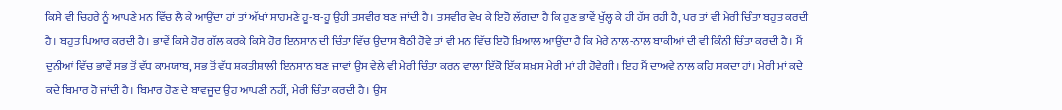ਕਿਸੇ ਵੀ ਚਿਹਰੇ ਨੂੰ ਆਪਣੇ ਮਨ ਵਿੱਚ ਲੈ ਕੇ ਆਉਂਦਾ ਹਾਂ ਤਾਂ ਅੱਖਾਂ ਸਾਹਮਣੇ ਹੂ-ਬ-ਹੂ ਉਹੀ ਤਸਵੀਰ ਬਣ ਜਾਂਦੀ ਹੈ। ਤਸਵੀਰ ਵੇਖ ਕੇ ਇਹੋ ਲੱਗਦਾ ਹੈ ਕਿ ਹੁਣ ਭਾਵੇਂ ਖੁੱਲ੍ਹ ਕੇ ਹੀ ਹੱਸ ਰਹੀ ਹੈ, ਪਰ ਤਾਂ ਵੀ ਮੇਰੀ ਚਿੰਤਾ ਬਹੁਤ ਕਰਦੀ ਹੈ। ਬਹੁਤ ਪਿਆਰ ਕਰਦੀ ਹੈ। ਭਾਵੇਂ ਕਿਸੇ ਹੋਰ ਗੱਲ ਕਰਕੇ ਕਿਸੇ ਹੋਰ ਇਨਸਾਨ ਦੀ ਚਿੰਤਾ ਵਿੱਚ ਉਦਾਸ ਬੈਠੀ ਹੋਵੇ ਤਾਂ ਵੀ ਮਨ ਵਿੱਚ ਇਹੋ ਖ਼ਿਆਲ ਆਉਂਦਾ ਹੈ ਕਿ ਮੇਰੇ ਨਾਲ-ਨਾਲ ਬਾਕੀਆਂ ਦੀ ਵੀ ਕਿੰਨੀ ਚਿੰਤਾ ਕਰਦੀ ਹੈ। ਮੈਂ ਦੁਨੀਆਂ ਵਿੱਚ ਭਾਵੇਂ ਸਭ ਤੋਂ ਵੱਧ ਕਾਮਯਾਬ, ਸਭ ਤੋਂ ਵੱਧ ਸ਼ਕਤੀਸ਼ਾਲੀ ਇਨਸਾਨ ਬਣ ਜਾਵਾਂ ਉਸ ਵੇਲੇ ਵੀ ਮੇਰੀ ਚਿੰਤਾ ਕਰਨ ਵਾਲਾ ਇੱਕੋ ਇੱਕ ਸ਼ਖ਼ਸ ਮੇਰੀ ਮਾਂ ਹੀ ਹੋਵੇਗੀ। ਇਹ ਮੈਂ ਦਾਅਵੇ ਨਾਲ ਕਹਿ ਸਕਦਾ ਹਾਂ। ਮੇਰੀ ਮਾਂ ਕਦੇ ਕਦੇ ਬਿਮਾਰ ਹੋ ਜਾਂਦੀ ਹੈ। ਬਿਮਾਰ ਹੋਣ ਦੇ ਬਾਵਜੂਦ ਉਹ ਆਪਣੀ ਨਹੀਂ, ਮੇਰੀ ਚਿੰਤਾ ਕਰਦੀ ਹੈ। ਉਸ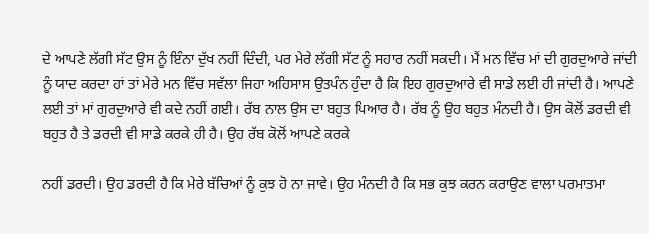ਦੇ ਆਪਣੇ ਲੱਗੀ ਸੱਟ ਉਸ ਨੂੰ ਇੰਨਾ ਦੁੱਖ ਨਹੀਂ ਦਿੰਦੀ, ਪਰ ਮੇਰੇ ਲੱਗੀ ਸੱਟ ਨੂੰ ਸਹਾਰ ਨਹੀਂ ਸਕਦੀ। ਮੈਂ ਮਨ ਵਿੱਚ ਮਾਂ ਦੀ ਗੁਰਦੁਆਰੇ ਜਾਂਦੀ ਨੂੰ ਯਾਦ ਕਰਦਾ ਹਾਂ ਤਾਂ ਮੇਰੇ ਮਨ ਵਿੱਚ ਸਵੱਲਾ ਜਿਹਾ ਅਹਿਸਾਸ ਉਤਪੰਨ ਹੁੰਦਾ ਹੈ ਕਿ ਇਹ ਗੁਰਦੁਆਰੇ ਵੀ ਸਾਡੇ ਲਈ ਹੀ ਜਾਂਦੀ ਹੈ। ਆਪਣੇ ਲਈ ਤਾਂ ਮਾਂ ਗੁਰਦੁਆਰੇ ਵੀ ਕਦੇ ਨਹੀਂ ਗਈ। ਰੱਬ ਨਾਲ ਉਸ ਦਾ ਬਹੁਤ ਪਿਆਰ ਹੈ। ਰੱਬ ਨੂੰ ਉਹ ਬਹੁਤ ਮੰਨਦੀ ਹੈ। ਉਸ ਕੋਲੋਂ ਡਰਦੀ ਵੀ ਬਹੁਤ ਹੈ ਤੇ ਡਰਦੀ ਵੀ ਸਾਡੇ ਕਰਕੇ ਹੀ ਹੈ। ਉਹ ਰੱਬ ਕੋਲੋਂ ਆਪਣੇ ਕਰਕੇ

ਨਹੀਂ ਡਰਦੀ। ਉਹ ਡਰਦੀ ਹੈ ਕਿ ਮੇਰੇ ਬੱਚਿਆਂ ਨੂੰ ਕੁਝ ਹੋ ਨਾ ਜਾਵੇ। ਉਹ ਮੰਨਦੀ ਹੈ ਕਿ ਸਭ ਕੁਝ ਕਰਨ ਕਰਾਉਣ ਵਾਲਾ ਪਰਮਾਤਮਾ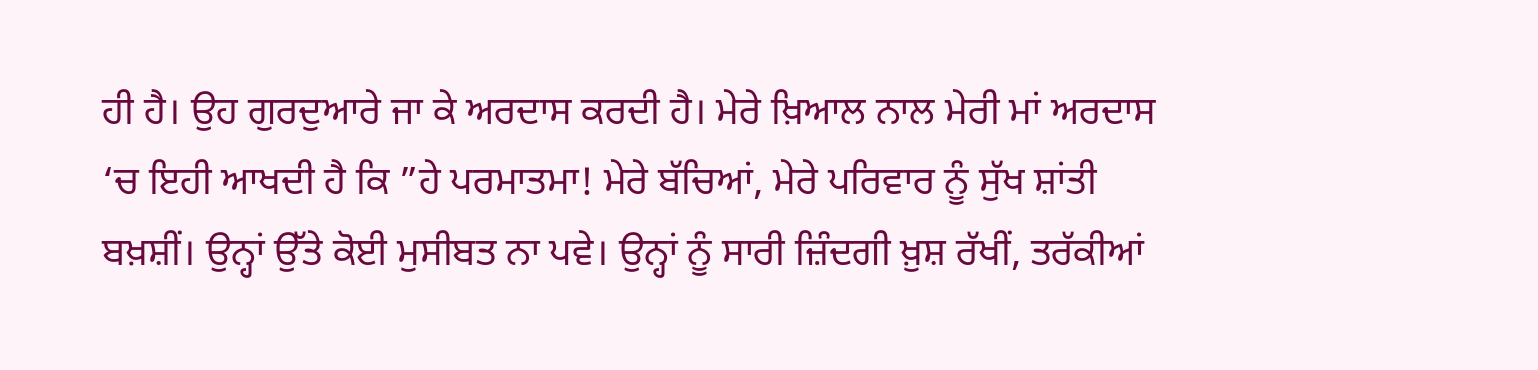ਹੀ ਹੈ। ਉਹ ਗੁਰਦੁਆਰੇ ਜਾ ਕੇ ਅਰਦਾਸ ਕਰਦੀ ਹੈ। ਮੇਰੇ ਖ਼ਿਆਲ ਨਾਲ ਮੇਰੀ ਮਾਂ ਅਰਦਾਸ ‘ਚ ਇਹੀ ਆਖਦੀ ਹੈ ਕਿ ”ਹੇ ਪਰਮਾਤਮਾ! ਮੇਰੇ ਬੱਚਿਆਂ, ਮੇਰੇ ਪਰਿਵਾਰ ਨੂੰ ਸੁੱਖ ਸ਼ਾਂਤੀ ਬਖ਼ਸ਼ੀਂ। ਉਨ੍ਹਾਂ ਉੱਤੇ ਕੋਈ ਮੁਸੀਬਤ ਨਾ ਪਵੇ। ਉਨ੍ਹਾਂ ਨੂੰ ਸਾਰੀ ਜ਼ਿੰਦਗੀ ਖ਼ੁਸ਼ ਰੱਖੀਂ, ਤਰੱਕੀਆਂ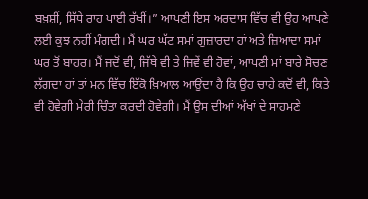ਬਖ਼ਸ਼ੀਂ, ਸਿੱਧੇ ਰਾਹ ਪਾਈ ਰੱਖੀਂ।” ਆਪਣੀ ਇਸ ਅਰਦਾਸ ਵਿੱਚ ਵੀ ਉਹ ਆਪਣੇ ਲਈ ਕੁਝ ਨਹੀਂ ਮੰਗਦੀ। ਮੈਂ ਘਰ ਘੱਟ ਸਮਾਂ ਗੁਜ਼ਾਰਦਾ ਹਾਂ ਅਤੇ ਜ਼ਿਆਦਾ ਸਮਾਂ ਘਰ ਤੋਂ ਬਾਹਰ। ਮੈਂ ਜਦੋਂ ਵੀ, ਜਿੱਥੇ ਵੀ ਤੇ ਜਿਵੇਂ ਵੀ ਹੋਵਾਂ, ਆਪਣੀ ਮਾਂ ਬਾਰੇ ਸੋਚਣ ਲੱਗਦਾ ਹਾਂ ਤਾਂ ਮਨ ਵਿੱਚ ਇੱਕੋ ਖ਼ਿਆਲ ਆਉਂਦਾ ਹੈ ਕਿ ਉਹ ਚਾਹੇ ਕਦੋਂ ਵੀ, ਕਿਤੇ ਵੀ ਹੋਵੇਗੀ ਮੇਰੀ ਚਿੰਤਾ ਕਰਦੀ ਹੋਵੇਗੀ। ਮੈਂ ਉਸ ਦੀਆਂ ਅੱਖਾਂ ਦੇ ਸਾਹਮਣੇ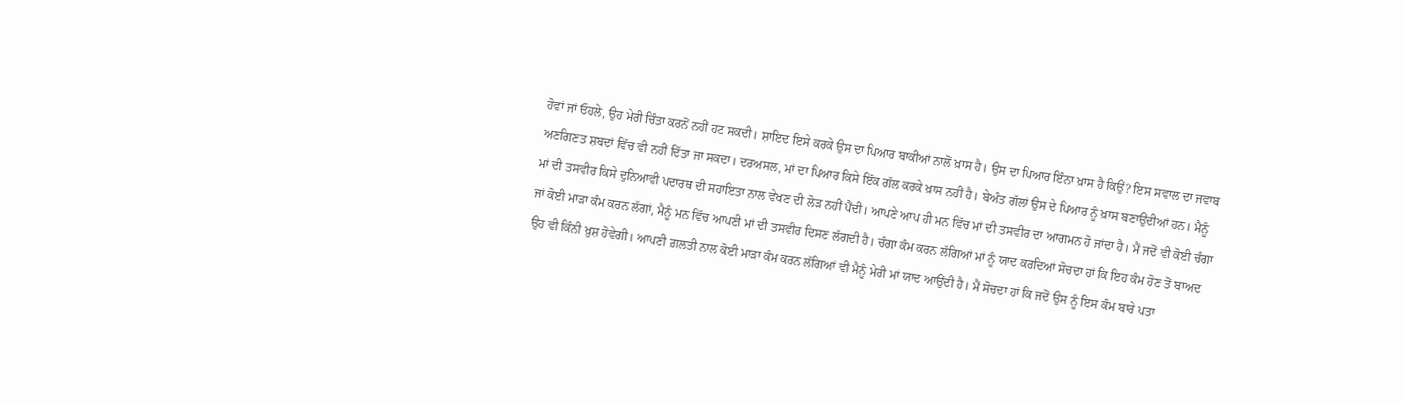ਹੋਵਾਂ ਜਾਂ ਓਹਲੇ, ਉਹ ਮੇਰੀ ਚਿੰਤਾ ਕਰਨੋਂ ਨਹੀਂ ਹਟ ਸਕਦੀ। ਸ਼ਾਇਦ ਇਸੇ ਕਰਕੇ ਉਸ ਦਾ ਪਿਆਰ ਬਾਕੀਆਂ ਨਾਲੋਂ ਖ਼ਾਸ ਹੈ। ਉਸ ਦਾ ਪਿਆਰ ਇੰਨਾ ਖ਼ਾਸ ਹੈ ਕਿਉਂ? ਇਸ ਸਵਾਲ ਦਾ ਜਵਾਬ ਅਣਗਿਣਤ ਸ਼ਬਦਾਂ ਵਿੱਚ ਵੀ ਨਹੀਂ ਦਿੱਤਾ ਜਾ ਸਕਦਾ। ਦਰਅਸਲ, ਮਾਂ ਦਾ ਪਿਆਰ ਕਿਸੇ ਇੱਕ ਗੱਲ ਕਰਕੇ ਖ਼ਾਸ ਨਹੀਂ ਹੈ। ਬੇਅੰਤ ਗੱਲਾਂ ਉਸ ਦੇ ਪਿਆਰ ਨੂੰ ਖ਼ਾਸ ਬਣਾਉਂਦੀਆਂ ਹਨ। ਮੈਨੂੰ ਮਾਂ ਦੀ ਤਸਵੀਰ ਕਿਸੇ ਦੁਨਿਆਵੀ ਪਦਾਰਥ ਦੀ ਸਹਾਇਤਾ ਨਾਲ ਵੇਖਣ ਦੀ ਲੋੜ ਨਹੀਂ ਪੈਂਦੀ। ਆਪਣੇ ਆਪ ਹੀ ਮਨ ਵਿੱਚ ਮਾਂ ਦੀ ਤਸਵੀਰ ਦਾ ਆਗਮਨ ਹੋ ਜਾਂਦਾ ਹੈ। ਮੈਂ ਜਦੋਂ ਵੀ ਕੋਈ ਚੰਗਾ ਜਾਂ ਕੋਈ ਮਾੜਾ ਕੰਮ ਕਰਨ ਲੱਗਾਂ, ਮੈਨੂੰ ਮਨ ਵਿੱਚ ਆਪਣੀ ਮਾਂ ਦੀ ਤਸਵੀਰ ਦਿਸਣ ਲੱਗਦੀ ਹੈ। ਚੰਗਾ ਕੰਮ ਕਰਨ ਲੱਗਿਆਂ ਮਾਂ ਨੂੰ ਯਾਦ ਕਰਦਿਆਂ ਸੋਚਦਾ ਹਾਂ ਕਿ ਇਹ ਕੰਮ ਹੋਣ ਤੋਂ ਬਾਅਦ ਉਹ ਵੀ ਕਿੰਨੀ ਖ਼ੁਸ਼ ਹੋਵੇਗੀ। ਆਪਣੀ ਗ਼ਲਤੀ ਨਾਲ ਕੋਈ ਮਾੜਾ ਕੰਮ ਕਰਨ ਲੱਗਿਆਂ ਵੀ ਮੈਨੂੰ ਮੇਰੀ ਮਾਂ ਯਾਦ ਆਉਂਦੀ ਹੈ। ਮੈਂ ਸੋਚਦਾ ਹਾਂ ਕਿ ਜਦੋਂ ਉਸ ਨੂੰ ਇਸ ਕੰਮ ਬਾਰੇ ਪਤਾ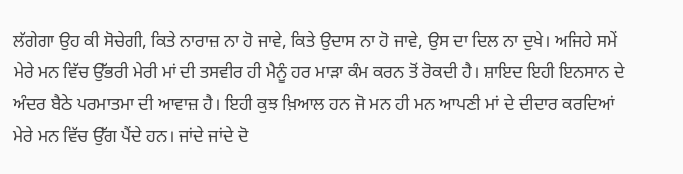ਲੱਗੇਗਾ ਉਹ ਕੀ ਸੋਚੇਗੀ, ਕਿਤੇ ਨਾਰਾਜ਼ ਨਾ ਹੋ ਜਾਵੇ, ਕਿਤੇ ਉਦਾਸ ਨਾ ਹੋ ਜਾਵੇ, ਉਸ ਦਾ ਦਿਲ ਨਾ ਦੁਖੇ। ਅਜਿਹੇ ਸਮੇਂ ਮੇਰੇ ਮਨ ਵਿੱਚ ਉੱਭਰੀ ਮੇਰੀ ਮਾਂ ਦੀ ਤਸਵੀਰ ਹੀ ਮੈਨੂੰ ਹਰ ਮਾੜਾ ਕੰਮ ਕਰਨ ਤੋਂ ਰੋਕਦੀ ਹੈ। ਸ਼ਾਇਦ ਇਹੀ ਇਨਸਾਨ ਦੇ ਅੰਦਰ ਬੈਠੇ ਪਰਮਾਤਮਾ ਦੀ ਆਵਾਜ਼ ਹੈ। ਇਹੀ ਕੁਝ ਖ਼ਿਆਲ ਹਨ ਜੋ ਮਨ ਹੀ ਮਨ ਆਪਣੀ ਮਾਂ ਦੇ ਦੀਦਾਰ ਕਰਦਿਆਂ ਮੇਰੇ ਮਨ ਵਿੱਚ ਉੱਗ ਪੈਂਦੇ ਹਨ। ਜਾਂਦੇ ਜਾਂਦੇ ਦੋ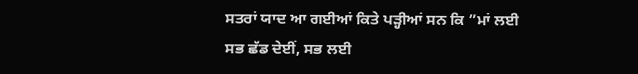ਸਤਰਾਂ ਯਾਦ ਆ ਗਈਆਂ ਕਿਤੇ ਪੜ੍ਹੀਆਂ ਸਨ ਕਿ ”ਮਾਂ ਲਈ ਸਭ ਛੱਡ ਦੇਈਂ, ਸਭ ਲਈ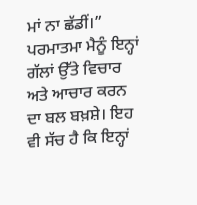ਮਾਂ ਨਾ ਛੱਡੀਂ।” ਪਰਮਾਤਮਾ ਮੈਨੂੰ ਇਨ੍ਹਾਂ ਗੱਲਾਂ ਉੱਤੇ ਵਿਚਾਰ ਅਤੇ ਆਚਾਰ ਕਰਨ ਦਾ ਬਲ ਬਖ਼ਸ਼ੇ। ਇਹ ਵੀ ਸੱਚ ਹੈ ਕਿ ਇਨ੍ਹਾਂ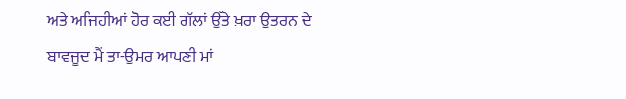ਅਤੇ ਅਜਿਹੀਆਂ ਹੋਰ ਕਈ ਗੱਲਾਂ ਉੱਤੇ ਖ਼ਰਾ ਉਤਰਨ ਦੇ ਬਾਵਜੂਦ ਮੈਂ ਤਾ-ਉਮਰ ਆਪਣੀ ਮਾਂ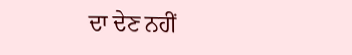ਦਾ ਦੇਣ ਨਹੀਂ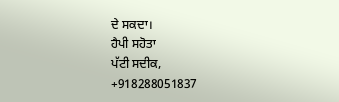ਦੇ ਸਕਦਾ।
ਹੈਪੀ ਸਹੋਤਾ
ਪੱਟੀ ਸਦੀਕ,
+918288051837